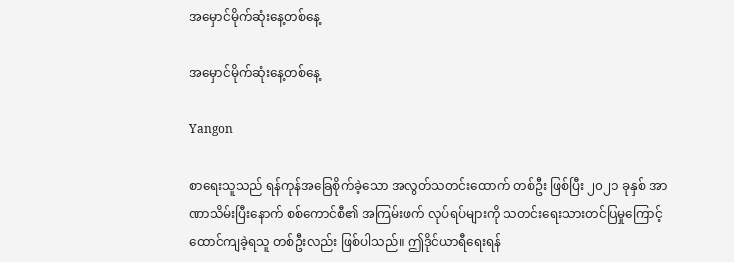အမှောင်မိုက်ဆုံးနေ့တစ်နေ့

အမှောင်မိုက်ဆုံးနေ့တစ်နေ့

Yangon

စာရေးသူသည် ရန်ကုန်အခြေစိုက်ခဲ့သော အလွတ်သတင်းထောက် တစ်ဦး ဖြစ်ပြီး ၂၀၂၁ ခုနှစ် အာဏာသိမ်းပြီးနောက် စစ်ကောင်စီ၏ အကြမ်းဖက် လုပ်ရပ်များကို သတင်းရေးသားတင်ပြမှုကြောင့် ထောင်ကျခဲ့ရသူ တစ်ဦးလည်း ဖြစ်ပါသည်။ ဤဒိုင်ယာရီရေးရန်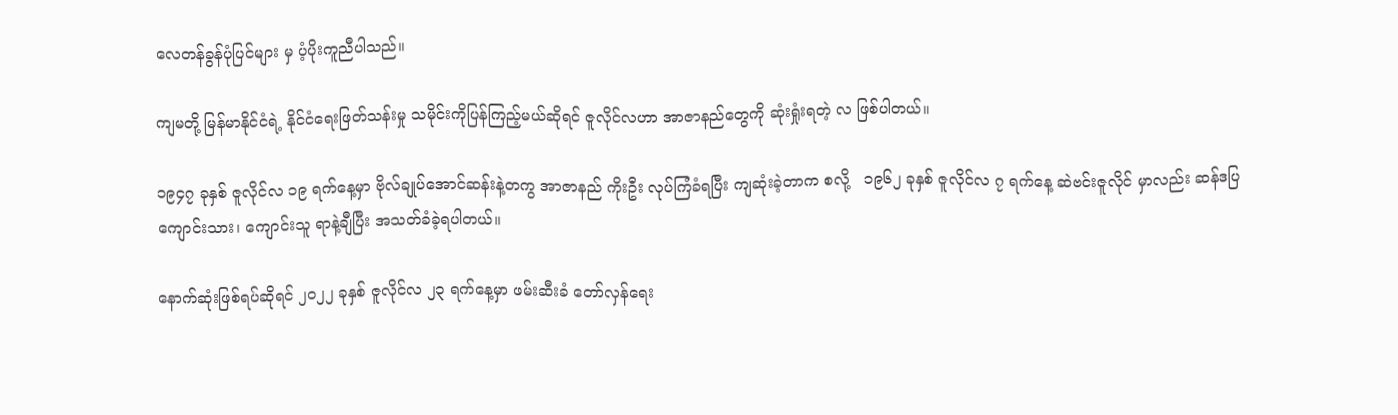လေတန်ခွန်ပုံပြင်များ မှ ပံ့ပိုးကူညီပါသည်။

ကျမတို့ မြန်မာနိုင်ငံရဲ့ နိုင်ငံရေးဖြတ်သန်းမှု သမိုင်းကိုပြန်ကြည့်မယ်ဆိုရင် ဇူလိုင်လဟာ အာဇာနည်တွေကို ဆုံးရှုံးရတဲ့ လ ဖြစ်ပါတယ်။

၁၉၄၇ ခုနှစ် ဇူလိုင်လ ၁၉ ရက်နေ့မှာ ဗိုလ်ချုပ်အောင်ဆန်းနဲ့တကွ အာဇာနည် ကိုးဦး လုပ်ကြံခံရပြီး ကျဆုံးခဲ့တာက စလို့   ၁၉၆၂ ခုနှစ် ဇူလိုင်လ ၇ ရက်နေ့ ဆဲဗင်းဇူလိုင် မှာလည်း ဆန်ဒပြ ကျောင်းသား၊ ကျောင်းသူ ရာနဲ့ချီပြီး အသတ်ခံခဲ့ရပါတယ်။

နောက်ဆုံးဖြစ်ရပ်ဆိုရင် ၂၀၂၂ ခုနှစ် ဇူလိုင်လ ၂၃ ရက်နေ့မှာ ဖမ်းဆီးခံ တော်လှန်ရေး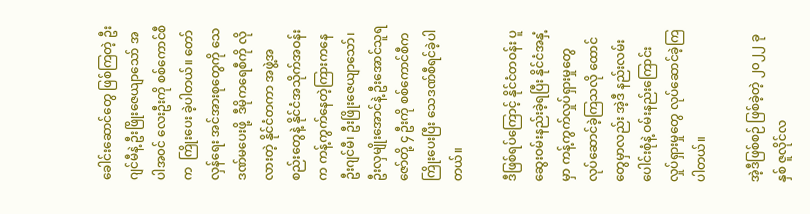ခေါင်းဆောင်တွေ ဖြစ်ကြတဲ့ ဦးဂျင်မီနဲ့ ဦးဖြိုးဇေယျာသော် အပါအ၀င် လေးဦးကို စစ်ကောင်စီက  ကြိုးပေး ခဲ့ပါတယ်။ တော်လှန်ရေး အင်အားစုတွေကို သေဒဏ်မပေးဖို့  ဒီမိုကရေစီကို လိုလားတဲ့ နိုင်ငံတကာ အဖွဲ့အစည်းတွေနဲ့ နိုင်ငံအသိုက်အဝန်းက ကန့်ကွက်နေတဲ့ကြားကနေ  ဦးဂျင်မီ၊ ဦးဖြိုးဇေယျာသော်၊ ဦးလှမျိုးအောင်နဲ့ ဦးအောင်သူရဇော်တို့ ၄ ဦးကို စစ်ကောင်စီက ကြိုးပေးပြီး သေဒဏ်စီရင်ခဲ့ပါတယ်။

ဒီဖြစ်ရပ်ကြောင့် နိုင်ငံတဝန်း ပူဆွေးဝမ်းနည်းခဲ့ရပြီး နိုင်ငံအနှံ့မှာ ကန့်ကွက်လှုပ်ရှားမှုတွေ လုပ်ဆောင်ခဲ့ကြသလို ထောင်တွေမှာလည်း အဲ့ဒီ နည်းလမ်းပေါင်းစုံနဲ့ ဝမ်းနည်းကြောင်း လှုပ်ရှားမှုတွေ လုပ်ဆောင်ခဲ့ကြပါတယ်။

အဲ့ဒီဖြစ်စဉ် ဖြစ်ခဲ့တဲ့ ၂၀၂၂ ခုနှစ် ဇူလိုင်လ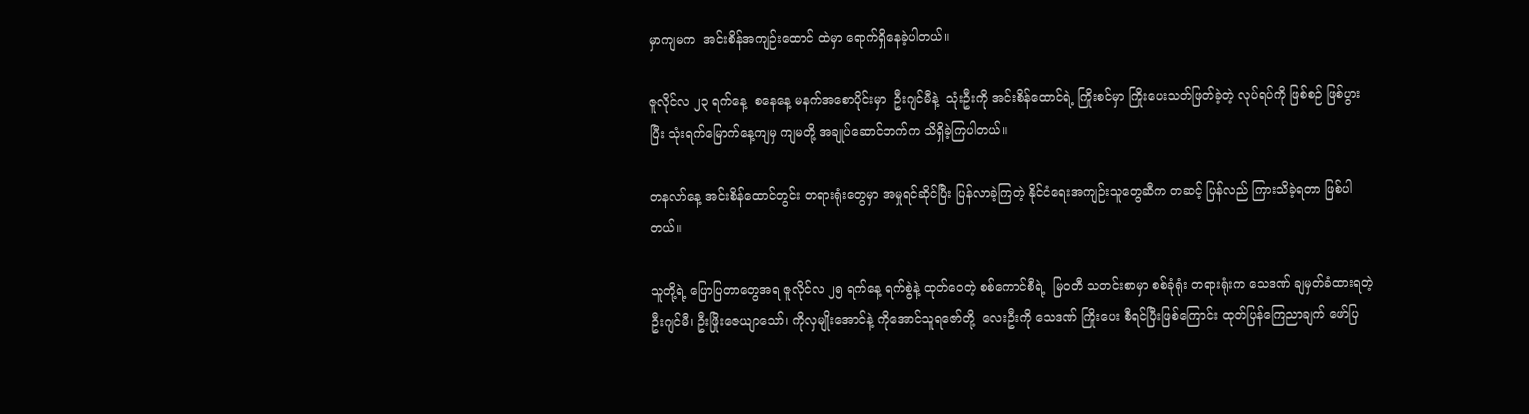မှာကျမက  အင်းစိန်အကျဉ်းထောင် ထဲမှာ ရောက်ရှိနေခဲ့ပါတယ်။

ဇူလိုင်လ ၂၃ ရက်နေ့  စနေနေ့ မနက်အစောပိုင်းမှာ  ဦးဂျင်မီနဲ့  သုံးဦးကို အင်းစိန်ထောင်ရဲ့ ကြိုးစင်မှာ ကြိုးပေးသတ်ဖြတ်ခဲ့တဲ့ လုပ်ရပ်ကို ဖြစ်စဉ် ဖြစ်ပွားပြီး သုံးရက်မြောက်နေ့ကျမှ ကျမတို့ အချုပ်ဆောင်ဘက်က သိရှိခဲ့ကြပါတယ်။

တနလာ်နေ့ အင်းစိန်ထောင်တွင်း တရားရုံးတွေမှာ အမှုရင်ဆိုင်ပြီး ပြန်လာခဲ့ကြတဲ့ နိုင်ငံရေးအကျဉ်းသူတွေဆီက တဆင့် ပြန်လည် ကြားသိခဲ့ရတာ ဖြစ်ပါတယ်။

သူတို့ရဲ့ ပြောပြတာတွေအရ ဇူလိုင်လ ၂၅ ရက်နေ့ ရက်စွဲနဲ့ ထုတ်‌ဝေတဲ့ စစ်ကောင်စီရဲ့  မြ၀တီ သတင်းစာမှာ စစ်ခုံရုံး တရားရုံးက သေဒဏ် ချမှတ်ခံထားရတဲ့ ဦးဂျင်မီ၊ ဦးဖြိုးဇေယျာသော်၊ ကိုလှမျိုးအောင်နဲ့ ကိုအောင်သူရဇော်တို့  လေးဦးကို သေဒဏ် ကြိုးပေး စီရင်ပြီးဖြစ်ကြောင်း ထုတ်ပြန်ကြေညာချက် ဖော်ပြ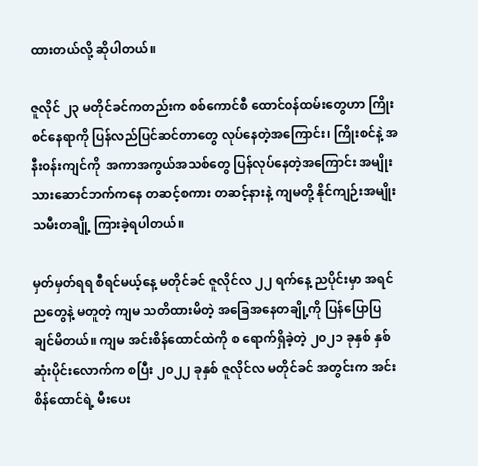ထားတယ်လို့ ဆိုပါတယ်။

ဇူလိုင် ၂၃ မတိုင်ခင်ကတည်းက စစ်ကောင်စီ ထောင်၀န်ထမ်းတွေဟာ ကြိုးစင်နေရာကို ပြန်လည်ပြင်ဆင်တာတွေ လုပ်နေတဲ့အကြောင်း၊ ကြိုးစင်နဲ့ အနီး၀န်းကျင်ကို  အကာအကွယ်အသစ်တွေ ပြန်လုပ်နေတဲ့အကြောင်း အမျိုးသားဆောင်ဘက်ကနေ တဆင့်စကား တဆင့်နားနဲ့ ကျမတို့ နိုင်ကျဉ်းအမျိုးသမီးတချို့ ကြားခဲ့ရပါတယ်။

မှတ်မှတ်ရရ စီရင်မယ့်နေ့ မတိုင်ခင် ဇူလိုင်လ ၂၂ ရက်နေ့ ညပိုင်းမှာ အရင်ညတွေနဲ့ မတူတဲ့ ကျမ သတိထားမိတဲ့ အခြေအနေတချို့ကို ပြန်ပြောပြချင်မိတယ်။ ကျမ အင်းစိန်ထောင်ထဲကို စ ရောက်ရှိခဲ့တဲ့ ၂၀၂၁ ခုနှစ် နှစ်ဆုံးပိုင်းလောက်က စပြီး ၂၀၂၂ ခုနှစ် ဇူလိုင်လ မတိုင်ခင် အတွင်းက အင်းစိန်ထောင်ရဲ့ မီးပေး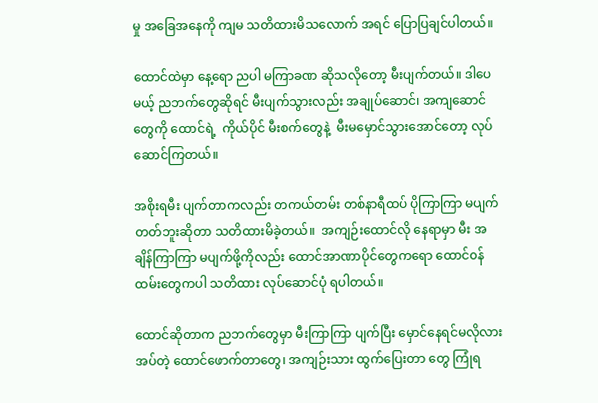မှု အခြေအနေကို ကျမ သတိထားမိသလောက် အရင် ပြောပြချင်ပါတယ်။

ထောင်ထဲမှာ နေ့ရော ညပါ မကြာခဏ ဆိုသလိုတော့ မီးပျက်တယ်။ ဒါပေမယ့် ညဘက်တွေဆိုရင် မီးပျက်သွားလည်း အချုပ်ဆောင်၊ အကျဆောင်တွေကို ထောင်ရဲ့  ကိုယ်ပိုင် မီးစက်တွေနဲ့  မီးမမှောင်သွားအောင်တော့ လုပ်ဆောင်ကြတယ်။

အစိုးရမီး ပျက်တာကလည်း တကယ်တမ်း တစ်နာရီထပ် ပိုကြာကြာ မပျက်တတ်ဘူးဆိုတာ သတိထားမိခဲ့တယ်။  အကျဉ်းထောင်လို နေရာမှာ မီး အချိန်ကြာကြာ မပျက်ဖို့ကိုလည်း ထောင်အာဏာပိုင်တွေကရော ထောင်၀န်ထမ်းတွေကပါ သတိထား လုပ်ဆောင်ပုံ ရပါတယ်။

ထောင်ဆိုတာက ညဘက်တွေမှာ မီးကြာကြာ ပျက်ပြီး မှောင်နေရင်မလိုလားအပ်တဲ့ ထောင်ဖောက်တာတွေ၊ အကျဉ်းသား ထွက်ပြေးတာ တွေ ကြုံရ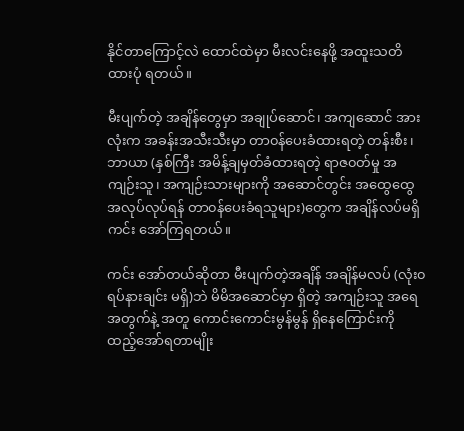နိုင်တာကြောင့်လဲ ထောင်ထဲမှာ မီးလင်းနေဖို့ အထူးသတိထားပုံ ရတယ်။

မီးပျက်တဲ့ အချိန်တွေမှာ အချုပ်ဆောင်၊ အကျဆောင် အားလုံးက အခန်းအသီးသီးမှာ တာ၀န်ပေးခံထားရတဲ့ တန်းစီး၊ ဘာယာ (နှစ်ကြီး အမိန့်ချမှတ်ခံထားရတဲ့ ရာဇ၀တ်မှု အကျဉ်းသူ၊ အကျဉ်းသားများကို အဆောင်တွင်း အထွေထွေအလုပ်လုပ်ရန် တာ၀န်ပေးခံရသူများ)တွေက အချိန်လပ်မရှိ ကင်း အော်ကြရတယ်။

ကင်း အော်တယ်ဆိုတာ မီးပျက်တဲ့အချိန် အချိန်မလပ် (လုံး၀ ရပ်နားချင်း မရှိ)ဘဲ မိမိအဆောင်မှာ ရှိတဲ့ အကျဉ်းသူ အရေအတွက်နဲ့ အတူ ကောင်းကောင်းမွန်မွန် ရှိနေကြောင်းကို ထည့်အော်ရတာမျိုး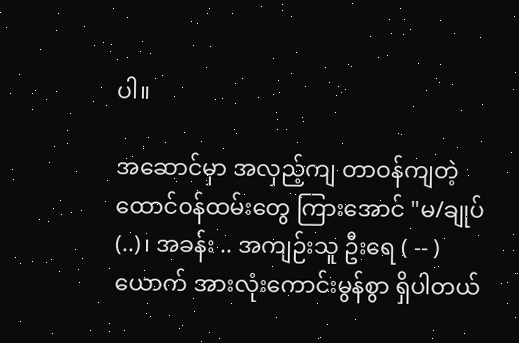ပါ။

အဆောင်မှာ အလှည့်ကျ တာဝန်ကျတဲ့ ထောင်၀န်ထမ်းတွေ ကြားအောင် "မ/ချုပ် (..)၊ အခန်း .. အကျဉ်းသူ ဦးရေ ( -- ) ယောက် အားလုံးကောင်းမွန်စွာ ရှိပါတယ်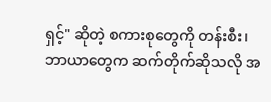ရှင့်" ဆိုတဲ့ စကားစုတွေကို တန်းစီး၊ ဘာယာတွေက ဆက်တိုက်ဆိုသလို အ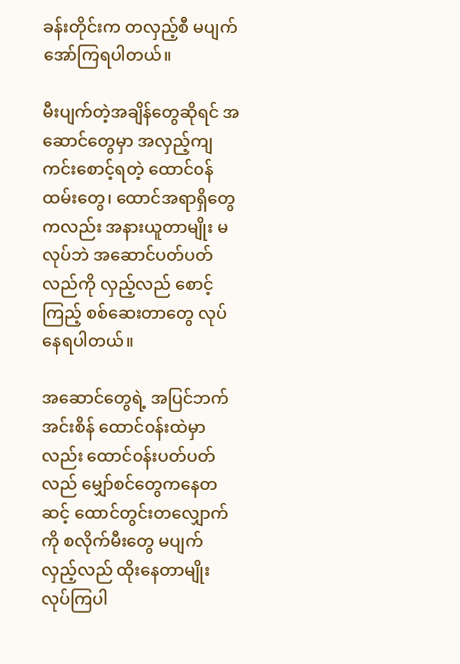ခန်းတိုင်းက တလှည့်စီ မပျက် အော်ကြရပါတယ်။

မီးပျက်တဲ့အချိန်တွေဆိုရင် အဆောင်တွေမှာ အလှည့်ကျ ကင်းစောင့်ရတဲ့ ထောင်၀န်ထမ်းတွေ၊ ထောင်အရာရှိတွေကလည်း အနားယူတာမျိုး မလုပ်ဘဲ အဆောင်ပတ်ပတ်လည်ကို လှည့်လည် စောင့်ကြည့် စစ်ဆေးတာတွေ လုပ်နေရပါတယ်။

အဆောင်တွေရဲ့ အပြင်ဘက် အင်းစိန် ထောင်၀န်းထဲမှာလည်း ထောင်၀န်းပတ်ပတ်လည် မျှော်စင်တွေကနေတဆင့် ထောင်တွင်းတလျှောက်ကို စလိုက်မီးတွေ မပျက် လှည့်လည် ထိုးနေတာမျိုး လုပ်ကြပါ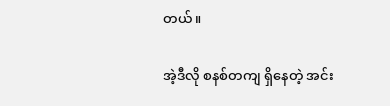တယ်။

အဲ့ဒီလို စနစ်တကျ ရှိနေတဲ့ အင်း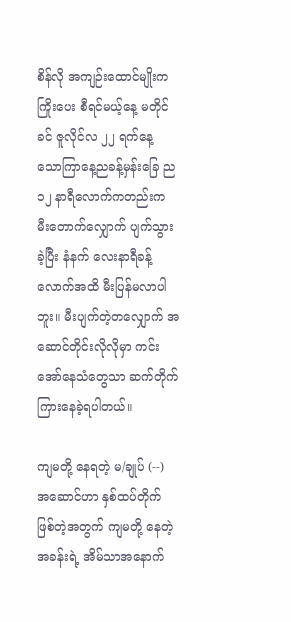စိန်လို အကျဉ်းထောင်မျိုးက ကြိုးပေး စီရင်မယ့်နေ့ မတိုင်ခင် ဇူလိုင်လ ၂၂ ရက်နေ့ သောကြာနေ့ညခန့်မှန်းခြေ ည ၁၂ နာရီလောက်ကတည်းက မီးတောက်လျှောက် ပျက်သွားခဲ့ပြီး နံနက် လေးနာရီခန့်လောက်အထိ မီးပြန်မလာပါဘူး။ မီးပျက်တဲ့တလျှောက် အဆောင်တိုင်းလိုလိုမှာ ကင်းအော်နေသံတွေသာ ဆက်တိုက် ကြားနေခဲ့ရပါတယ်။

ကျမတို့ နေရတဲ့ မ/ချုပ် (--) အဆောင်ဟာ နှစ်ထပ်တိုက် ဖြစ်တဲ့အတွက် ကျမတို့ နေတဲ့ အခန်းရဲ့ အိမ်သာအနောက်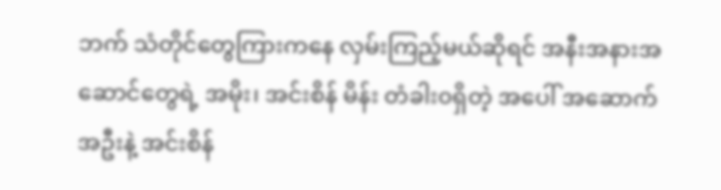ဘက် သံတိုင်တွေကြားကနေ လှမ်းကြည့်မယ်ဆိုရင် အနီးအနားအဆောင်တွေရဲ့ အမိုး၊ အင်းစိန် မိန်း တံခါး၀ရှိတဲ့ အပေါ် အဆောက်အဦးနဲ့ အင်းစိန်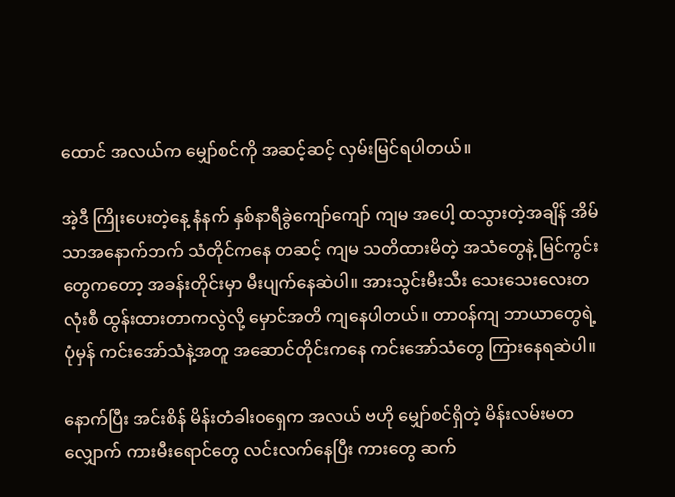ထောင် အလယ်က မျှော်စင်ကို အဆင့်ဆင့် လှမ်းမြင်ရပါတယ်။

အဲ့ဒီ ကြိုးပေးတဲ့နေ့ နံနက် နှစ်နာရီခွဲကျော်ကျော် ကျမ အပေါ့ ထသွားတဲ့အချိန် အိမ်သာအနောက်ဘက် သံတိုင်ကနေ တဆင့် ကျမ သတိထားမိတဲ့ အသံတွေနဲ့ မြင်ကွင်းတွေကတော့ အခန်းတိုင်းမှာ မီးပျက်နေဆဲပါ။ အားသွင်းမီးသီး သေးသေးလေးတလုံးစီ ထွန်းထားတာကလွဲလို့ မှောင်အတိ ကျနေပါတယ်။ တာ၀န်ကျ ဘာယာတွေရဲ့ ပုံမှန် ကင်းအော်သံနဲ့အတူ အဆောင်တိုင်းကနေ ကင်းအော်သံတွေ ကြားနေရဆဲပါ။

နောက်ပြီး အင်းစိန် မိန်းတံခါး၀ရှေက အလယ် ဗဟို မျှော်စင်ရှိတဲ့ မိန်းလမ်းမတလျှောက် ကားမီးရောင်တွေ လင်းလက်နေပြီး ကားတွေ ဆက်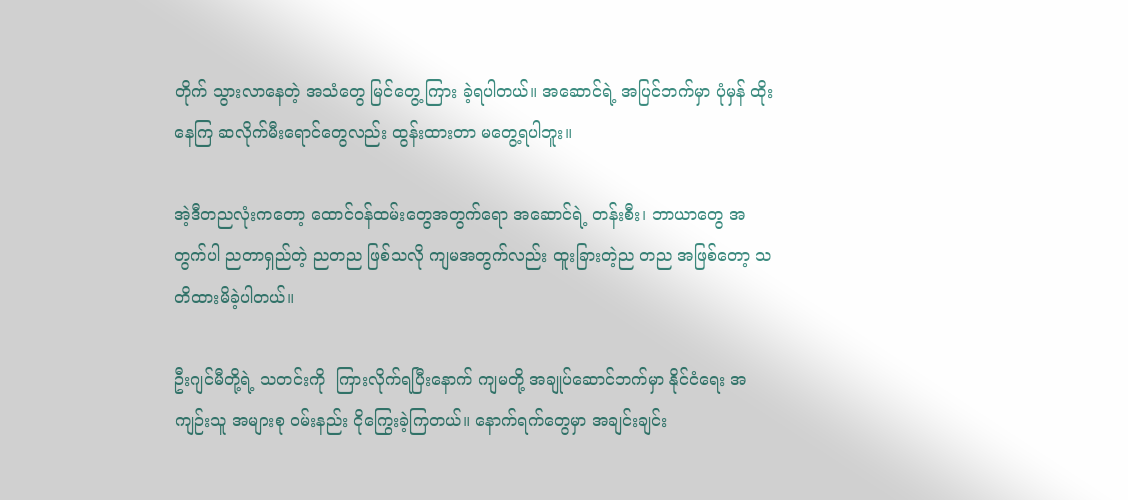တိုက် သွားလာနေတဲ့ အသံတွေ မြင်တွေ့ ကြား ခဲ့ရပါတယ်။ အဆောင်ရဲ့ အပြင်ဘက်မှာ ပုံမှန် ထိုးနေကြ ဆလိုက်မီးရောင်တွေလည်း ထွန်းထားတာ မတွေ့ရပါဘူး။

အဲ့ဒီတညလုံးကတော့ ထောင်၀န်ထမ်းတွေအတွက်ရော အဆောင်ရဲ့ တန်းစီး၊ ဘာယာတွေ အတွက်ပါ ညတာရှည်တဲ့ ညတည ဖြစ်သလို ကျမအတွက်လည်း ထူးခြားတဲ့ည တည အဖြစ်တော့ သတိထားမိခဲ့ပါတယ်။

ဦးဂျင်မီတို့ရဲ့ သတင်းကို  ကြားလိုက်ရပြီးနောက် ကျမတို့ အချုပ်ဆောင်ဘက်မှာ နိုင်ငံရေး အကျဉ်းသူ အများစု ၀မ်းနည်း ငိုကြွေးခဲ့ကြတယ်။ နောက်ရက်တွေမှာ အချင်းချင်း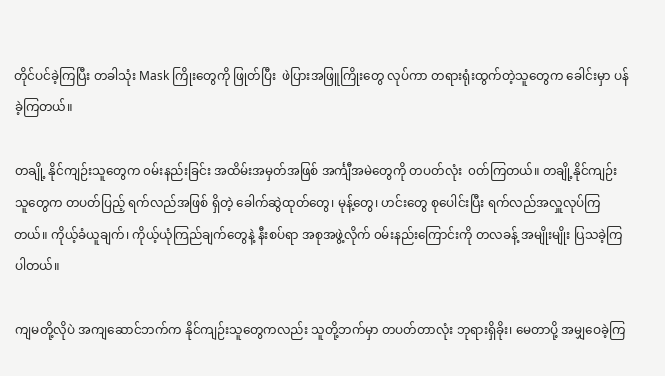တိုင်ပင်ခဲ့ကြပြီး တခါသုံး Mask ကြိုးတွေကို ဖြုတ်ပြီး  ဖဲပြားအဖြူကြိုးတွေ လုပ်ကာ တရားရုံးထွက်တဲ့သူတွေက ခေါင်းမှာ ပန်ခဲ့ကြတယ်။

တချို့ နိုင်ကျဉ်းသူတွေက ၀မ်းနည်းခြင်း အထိမ်းအမှတ်အဖြစ် အင်္ကျီအမဲတွေကို တပတ်လုံး  ၀တ်ကြတယ်။ တချို့နိုင်ကျဉ်းသူတွေက တပတ်ပြည့် ရက်လည်အဖြစ် ရှိတဲ့ ခေါက်ဆွဲထုတ်တွေ၊ မုန့်တွေ၊ ဟင်းတွေ စုပေါင်းပြီး ရက်လည်အလှူလုပ်ကြတယ်။ ကိုယ့်ခံယူချက်၊ ကိုယ့်ယုံကြည်ချက်တွေနဲ့ နီးစပ်ရာ အစုအဖွဲ့လိုက် ၀မ်းနည်းကြောင်းကို တလခန့် အမျိုးမျိုး ပြသခဲ့ကြပါတယ်။

ကျမတို့လိုပဲ အကျဆောင်ဘက်က နိုင်ကျဉ်းသူတွေကလည်း သူတို့ဘက်မှာ တပတ်တာလုံး ဘုရားရှိခိုး၊ မေတာပို့ အမျှဝေခဲ့ကြ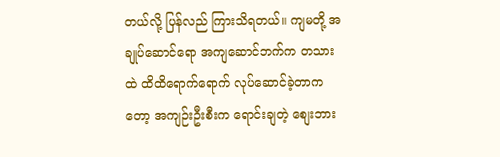တယ်လို့ ပြန်လည် ကြားသိရတယ်။ ကျမတို့ အချုပ်ဆောင်ရော အကျဆောင်ဘက်က တသားထဲ ထိထိရောက်ရောက် လုပ်ဆောင်ခဲ့တာကတော့ အကျဉ်းဦးစီးက ရောင်းချတဲ့ ‌စျေးဘား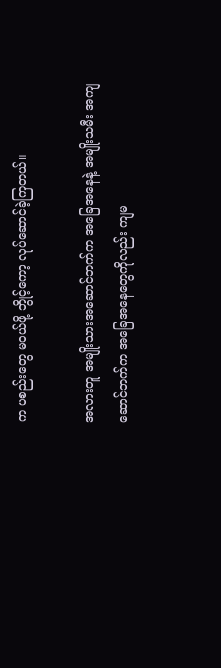က ပစည်းတွေ မဝယ်ဖို့ ဘွိုင့်ကော့ လုပ်ဆောင်ခဲ့ကြတယ်။

အလားတူ အမျိုးသားအဆောင်ဘက်က အခြေအနေနဲ့ အမျိုးသမီး အကျဆောင်ဘက်က အခြေအနေတွေကိုလည်း ကျမ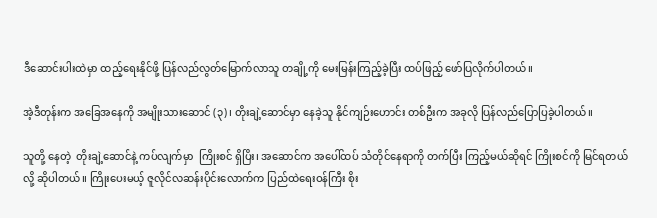ဒီဆောင်းပါးထဲမှာ ထည့်ရေးနိုင်ဖို့ ပြန်လည်လွတ်မြောက်လာသူ တချို့ကို မေးမြန်းကြည့်ခဲ့ပြီး ထပ်ဖြည့် ဖော်ပြလိုက်ပါတယ်။

အဲ့ဒီတုန်းက အခြေအနေကို အမျိုးသားဆောင် (၃)၊ တိုးချဲ့ဆောင်မှာ နေခဲ့သူ နိုင်ကျဉ်းဟောင်း တစ်ဦးက အခုလို ပြန်လည်ပြောပြခဲ့ပါတယ်။

သူတို့ နေတဲ့  တိုးချဲ့ဆောင်နဲ့ ကပ်လျက်မှာ  ကြိုးစင် ရှိပြိး၊ အဆောင်က အပေါ်ထပ် သံတိုင်နေရာကို တက်ပြီး ကြည့်မယ်ဆိုရင် ကြိုးစင်ကို မြင်ရတယ်လို့ ဆိုပါတယ်။ ကြိုးပေးမယ့် ဇူလိုင်လဆန်းပိုင်းလောက်က ပြည်ထဲရေးဝန်ကြီး စိုး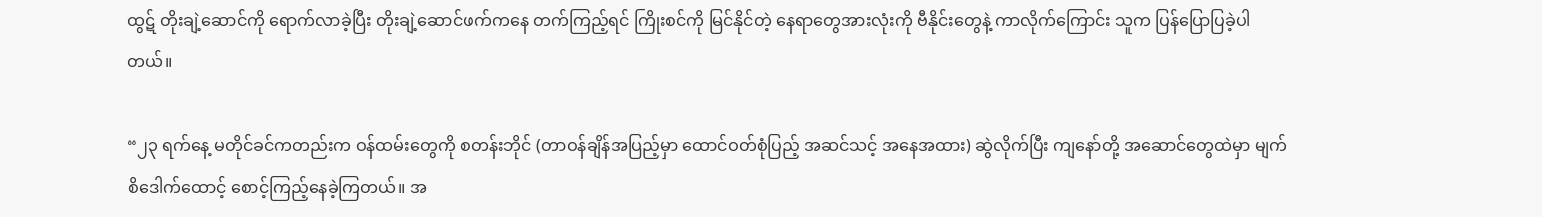ထွဋ် တိုးချဲ့ဆောင်ကို ရောက်လာခဲ့ပြီး တိုးချဲ့ဆောင်ဖက်ကနေ တက်ကြည့်ရင် ကြိုးစင်ကို မြင်နိုင်တဲ့ နေရာတွေအားလုံးကို ဗီနိုင်းတွေနဲ့ ကာလိုက်ကြောင်း သူက ပြန်ပြောပြခဲ့ပါတယ်။

“၂၃ ရက်နေ့ မတိုင်ခင်ကတည်းက ဝန်ထမ်းတွေကို စတန်းဘိုင် (တာဝန်ချိန်အပြည့်မှာ ထောင်ဝတ်စုံပြည့် အဆင်သင့် အနေအထား) ဆွဲလိုက်ပြီး ကျနော်တို့ အဆောင်တွေထဲမှာ မျက်စိဒေါက်ထောင့် စောင့်ကြည့်နေခဲ့ကြတယ်။ အ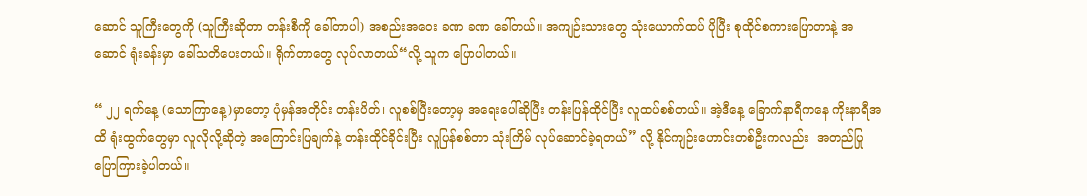ဆောင် သူကြီးတွေကို (သူကြီးဆိုတာ တန်းစီကို ခေါ်တာပါ) အစည်းအဝေး ခဏ ခဏ ခေါ်တယ်။ အကျဉ်းသားတွေ သုံးယောက်ထပ် ပိုပြီး စုထိုင်စကားပြောတာနဲ့ အဆောင် ရုံးခန်းမှာ ခေါ်သတိပေးတယ်။ ရိုက်တာတွေ လုပ်လာတယ်“လို့ သူက ပြောပါတယ်။

“ ၂၂ ရက်နေ့ (သောကြာနေ့)မှာတော့ ပုံမှန်အတိုင်း တန်းပိတ်၊ လူစစ်ပြီးတော့မှ အရေးပေါ်ဆိုပြီး တန်းပြန်ထိုင်ပြီး လူထပ်စစ်တယ်။ အဲ့ဒီနေ့ ခြောက်နာရီကနေ ကိုးနာရီအထိ ရုံးထွက်တွေမှာ လူလိုလို့ဆိုတဲ့ အကြောင်းပြချက်နဲ့ တန်းထိုင်ခိုင်းပြီး လူပြန်စစ်တာ သုံးကြိမ် လုပ်ဆောင်ခဲ့ရတယ်” လို့ နိုင်ကျဉ်းဟောင်းတစ်ဦးကလည်း  အတည်ပြု ပြောကြားခဲ့ပါတယ်။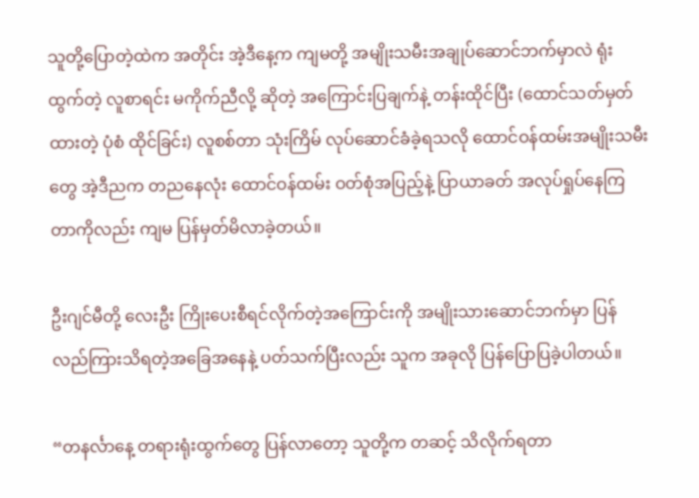သူတို့ပြောတဲ့ထဲက အတိုင်း အဲ့ဒီနေ့က ကျမတို့ အမျိုးသမီးအချုပ်ဆောင်ဘက်မှာလဲ ရုံးထွက်တဲ့ လူစာရင်း မကိုက်ညီလို့ ဆိုတဲ့ အကြောင်းပြချက်နဲ့ တန်းထိုင်ပြီး (ထောင်သတ်မှတ်ထားတဲ့ ပုံစံ ထိုင်ခြင်း) လူစစ်တာ သုံးကြိမ် လုပ်ဆောင်ခံခဲ့ရသလို ထောင်ဝန်ထမ်းအမျိုးသမီးတွေ အဲ့ဒီညက တညနေလုံး ထောင်ဝန်ထမ်း ဝတ်စုံအပြည့်နဲ့ ပြာယာခတ် အလုပ်ရှုပ်နေကြတာကိုလည်း ကျမ ပြန်မှတ်မိလာခဲ့တယ်။

ဦးဂျင်မီတို့ လေးဦး ကြိုးပေးစီရင်လိုက်တဲ့အကြောင်းကို အမျိုးသားဆောင်ဘက်မှာ ပြန်လည်ကြားသိရတဲ့အခြေအနေနဲ့ ပတ်သက်ပြီးလည်း သူက အခုလို ပြန်ပြောပြခဲ့ပါတယ်။

“တနင်္လာနေ့ တရားရုံးထွက်တွေ ပြန်လာတော့ သူတို့က တဆင့် သိလိုက်ရတာ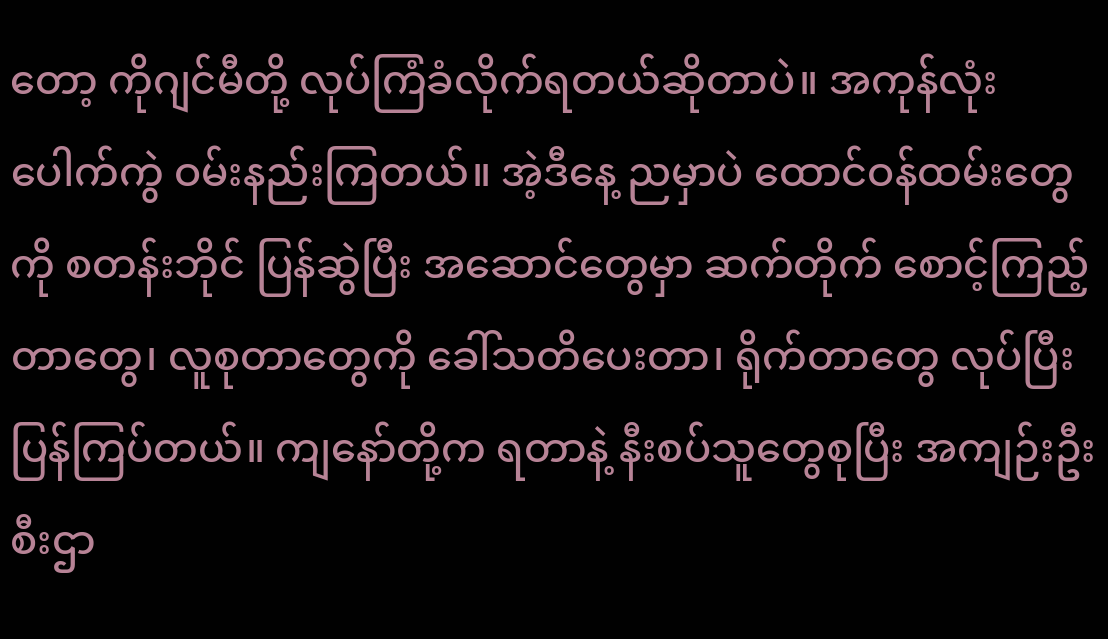တော့ ကိုဂျင်မီတို့ လုပ်ကြံခံလိုက်ရတယ်ဆိုတာပဲ။ အကုန်လုံး ပေါက်ကွဲ ဝမ်းနည်းကြတယ်။ အဲ့ဒီနေ့ ညမှာပဲ ထောင်ဝန်ထမ်းတွေကို စတန်းဘိုင် ပြန်ဆွဲပြီး အဆောင်တွေမှာ ဆက်တိုက် စောင့်ကြည့်တာတွေ၊ လူစုတာတွေကို ခေါ်သတိပေးတာ၊ ရိုက်တာတွေ လုပ်ပြီး ပြန်ကြပ်တယ်။ ကျနော်တို့က ရတာနဲ့ နီးစပ်သူတွေစုပြီး အကျဉ်းဦးစီးဌာ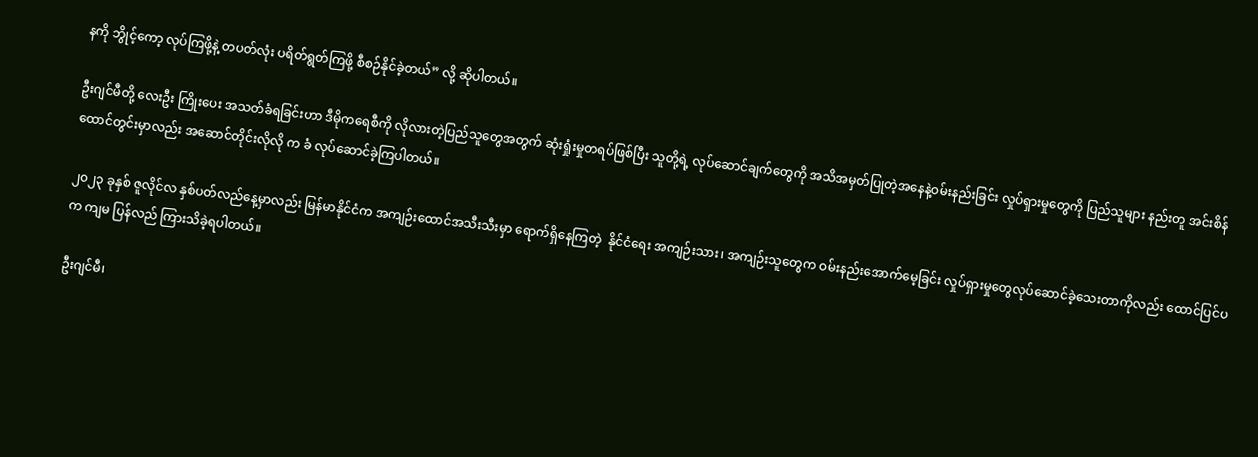နကို ဘွိုင့်ကော့ လုပ်ကြဖို့နဲ့ တပတ်လုံး ပရိတ်ရွတ်ကြဖို့ စီစဉ်နိုင်ခဲ့တယ်” လို့ ဆိုပါတယ်။

ဦးဂျင်မီတို့ လေးဦး ကြိုးပေး အသတ်ခံရခြင်းဟာ ဒီမိုကရေစီကို လိုလားတဲ့ပြည်သူတွေအတွက် ဆုံးရှုံးမှုတရပ်ဖြစ်ပြီး သူတို့ရဲ့ လုပ်ဆောင်ချက်တွေကို အသိအမှတ်ပြုတဲ့အနေနဲ့ဝမ်းနည်းခြင်း လှုပ်ရှားမှုတွေကို ပြည်သူများ နည်းတူ အင်းစိန်ထောင်တွင်းမှာလည်း အဆောင်တိုင်းလိုလို က ခံ လုပ်ဆောင်ခဲ့ကြပါတယ်။

၂၀၂၃ ခုနှစ် ဇူလိုင်လ နှစ်ပတ်လည်နေ့မှာလည်း မြန်မာနိုင်ငံက အကျဉ်းထောင်အသီးသီးမှာ ရောက်ရှိနေကြတဲ့  နိုင်ငံရေး အကျဉ်းသား၊ အကျဉ်းသူတွေက ဝမ်းနည်းအောက်မေ့ခြင်း လှုပ်ရှားမှုတွေလုပ်ဆောင်ခဲ့သေးတာကိုလည်း ထောင်ပြင်ပက ကျမ ပြန်လည် ကြားသိခဲ့ရပါတယ်။

ဦးဂျင်မီ၊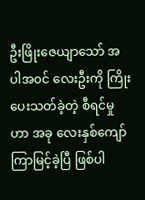ဦးဖြိုးဇေယျာသော် အပါအ၀င် လေးဦးကို ကြိုးပေးသတ်ခဲ့တဲ့ စီရင်မှုဟာ အခု လေးနှစ်ကျော် ကြာမြင့်ခဲ့ပြီ ဖြစ်ပါ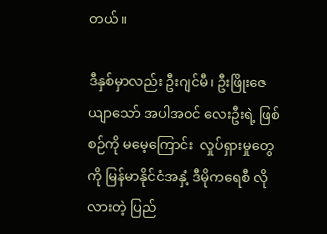တယ်။

ဒီနှစ်မှာလည်း ဦးဂျင်မီ၊ ဦးဖြိုးဇေယျာသော် အပါအ၀င် လေးဦးရဲ့ ဖြစ်စဉ်ကို မမေ့ကြောင်း  လှုပ်ရှားမှုတွေကို မြန်မာနိုင်ငံအနှံ့ ဒီမိုကရေစီ လိုလားတဲ့ ပြည်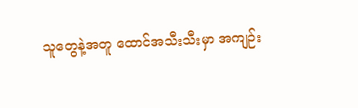သူတွေနဲ့အတူ ထောင်အသီးသီးမှာ အကျဉ်း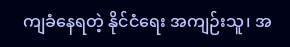ကျခံနေရတဲ့ နိုင်ငံရေး အကျဉ်းသူ၊ အ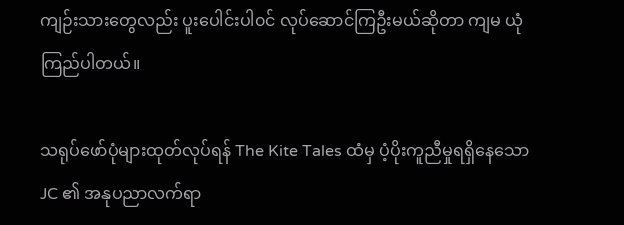ကျဉ်းသားတွေလည်း ပူးပေါင်းပါ၀င် လုပ်ဆောင်ကြဦးမယ်ဆိုတာ ကျမ ယုံကြည်ပါတယ်။

သရုပ်ဖော်ပုံများထုတ်လုပ်ရန် The Kite Tales ထံမှ ပံ့ပိုးကူညီမှုရရှိနေသော JC ၏ အနုပညာလက်ရာ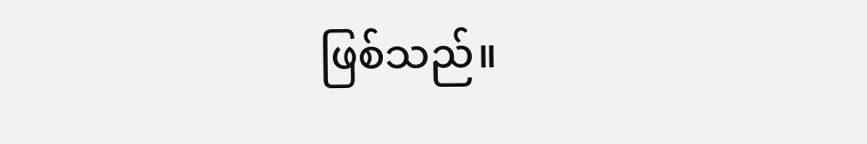ဖြစ်သည်။